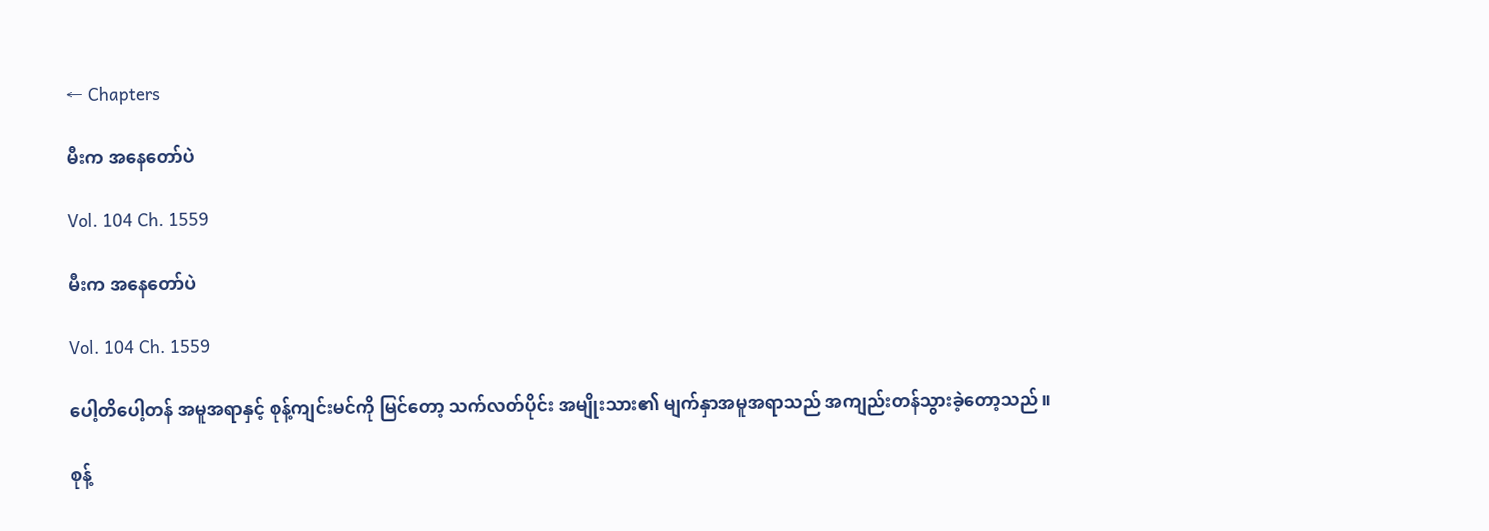← Chapters

မီးက အနေတော်ပဲ

Vol. 104 Ch. 1559

မီးက အနေတော်ပဲ

Vol. 104 Ch. 1559

ပေါ့တိပေါ့တန် အမူအရာနှင့် စုန့်ကျင်းမင်ကို မြင်တော့ သက်လတ်ပိုင်း အမျိုးသား၏ မျက်နှာအမူအရာသည် အကျည်းတန်သွားခဲ့တော့သည်။

စုန့်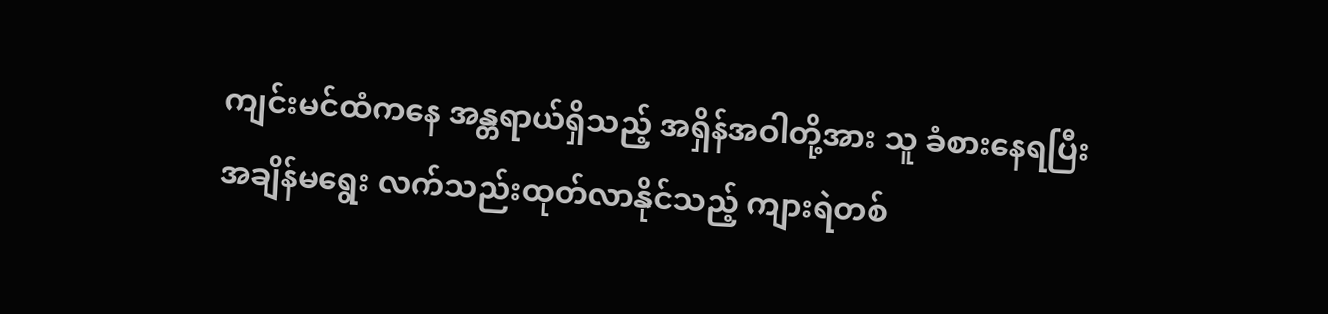ကျင်းမင်ထံကနေ အန္တရာယ်ရှိသည့် အရှိန်အဝါတို့အား သူ ခံစားနေရပြီး အချိန်မရွေး လက်သည်းထုတ်လာနိုင်သည့် ကျားရဲတစ်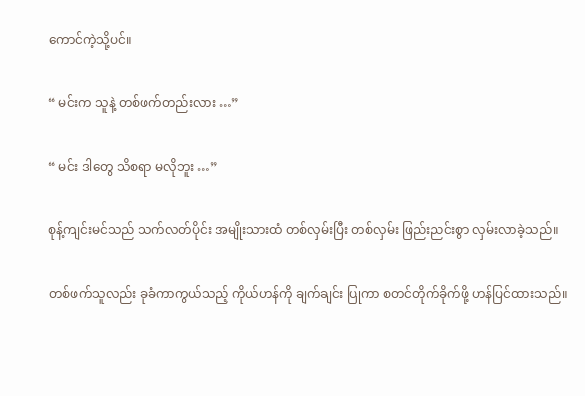ကောင်ကဲ့သို့ပင်။

“ မင်းက သူနဲ့ တစ်ဖက်တည်းလား …”

“ မင်း ဒါတွေ သိစရာ မလိုဘူး …”

စုန့်ကျင်းမင်သည် သက်လတ်ပိုင်း အမျိုးသားထံ တစ်လှမ်းပြီး တစ်လှမ်း ဖြည်းညင်းစွာ လှမ်းလာခဲ့သည်။

တစ်ဖက်သူလည်း ခုခံကာကွယ်သည့် ကိုယ်ဟန်ကို ချက်ချင်း ပြုကာ စတင်တိုက်ခိုက်ဖို့ ဟန်ပြင်ထားသည်။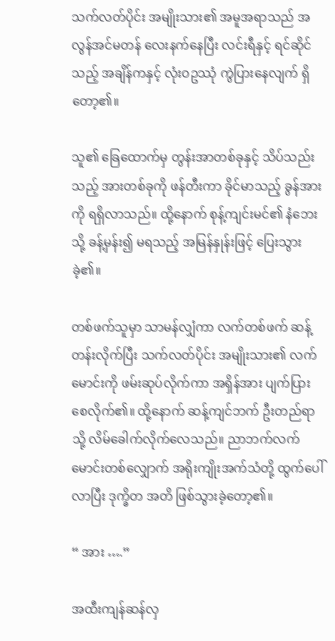သက်လတ်ပိုင်း အမျိုးသား၏ အမူအရာသည် အလွန်အင်မတန် လေးနက်နေပြီး လင်းရီနှင့် ရင်ဆိုင်သည့် အချိန်ကနှင့် လုံးဝဥဿုံ ကွဲပြားနေလျက် ရှိတော့၏။

သူ၏ ခြေထောက်မှ တွန်းအာတစ်ခုနှင့် သိပ်သည်းသည့် အားတစ်ခုကို ဖန်တီးကာ ခိုင်မာသည့် ခွန်အားကို ရရှိလာသည်။ ထို့နောက် စုန့်ကျင်းမင်၏ နံဘေးသို့ ခန့်မှန်း၍ မရသည့် အမြန်နှုန်းဖြင့် ပြေးသွားခဲ့၏။

တစ်ဖက်သူမှာ သာမန်လျှံကာ လက်တစ်ဖက် ဆန့်တန်းလိုက်ပြီး သက်လတ်ပိုင်း အမျိုးသား၏ လက်မောင်းကို ဖမ်းဆုပ်လိုက်ကာ အရှိန်အား ပျက်ပြားစေလိုက်၏။ ထို့နောက် ဆန့်ကျင်ဘက် ဦးတည်ရာသို့ လိမ်ခေါက်လိုက်လေသည်။ ညာဘက်လက်မောင်းတစ်လျှောက် အရိုးကျိုးအက်သံတို့ ထွက်ပေါ်လာပြီး ဒုက္ခိတ အတိ ဖြစ်သွားခဲ့တော့၏။

“ အား ….”

အထီးကျန်ဆန်လှ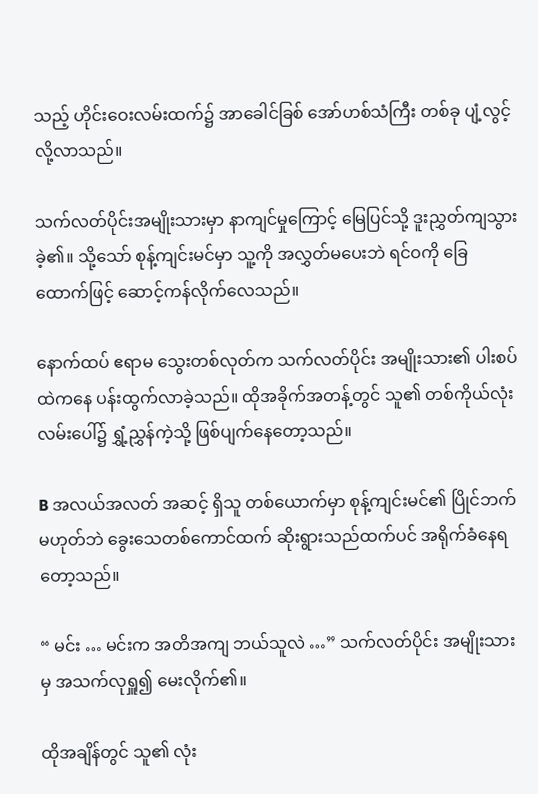သည့် ဟိုင်းဝေးလမ်းထက်၌ အာခေါင်ခြစ် အော်ဟစ်သံကြီး တစ်ခု ပျံ့လွင့်လို့လာသည်။

သက်လတ်ပိုင်းအမျိုးသားမှာ နာကျင်မှုကြောင့် မြေပြင်သို့ ဒူးညွှတ်ကျသွားခဲ့၏။ သို့သော် စုန့်ကျင်းမင်မှာ သူ့ကို အလွှတ်မပေးဘဲ ရင်ဝကို ခြေထောက်ဖြင့် ဆောင့်ကန်လိုက်လေသည်။

နောက်ထပ် ဧရာမ သွေးတစ်လုတ်က သက်လတ်ပိုင်း အမျိုးသား၏ ပါးစပ်ထဲကနေ ပန်းထွက်လာခဲ့သည်။ ထိုအခိုက်အတန့်တွင် သူ၏ တစ်ကိုယ်လုံး လမ်းပေါ်၌ ရွှံ့ညွှန်ကဲ့သို့ ဖြစ်ပျက်နေတော့သည်။

B အလယ်အလတ် အဆင့် ရှိသူ တစ်ယောက်မှာ စုန့်ကျင်းမင်၏ ပြိုင်ဘက် မဟုတ်ဘဲ ခွေးသေတစ်ကောင်ထက် ဆိုးရွားသည်ထက်ပင် အရိုက်ခံနေရတော့သည်။

“ မင်း … မင်းက အတိအကျ ဘယ်သူလဲ …” သက်လတ်ပိုင်း အမျိုးသားမှ အသက်လုရှူ၍ မေးလိုက်၏။

ထိုအချိန်တွင် သူ၏ လုံး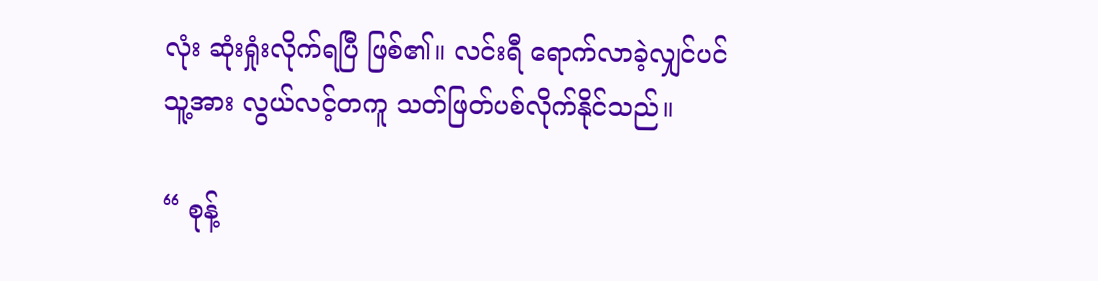လုံး ဆုံးရှုံးလိုက်ရပြီ ဖြစ်၏။ လင်းရီ ရောက်လာခဲ့လျှင်ပင် သူ့အား လွယ်လင့်တကူ သတ်ဖြတ်ပစ်လိုက်နိုင်သည်။

“ စုန့်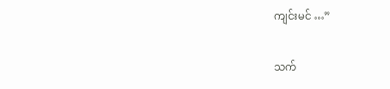ကျင်းမင် …”

သက်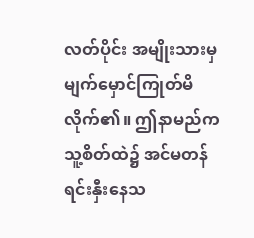လတ်ပိုင်း အမျိုးသားမှ မျက်မှောင်ကြုတ်မိလိုက်၏။ ဤနာမည်က သူ့စိတ်ထဲ၌ အင်မတန် ရင်းနှီးနေသ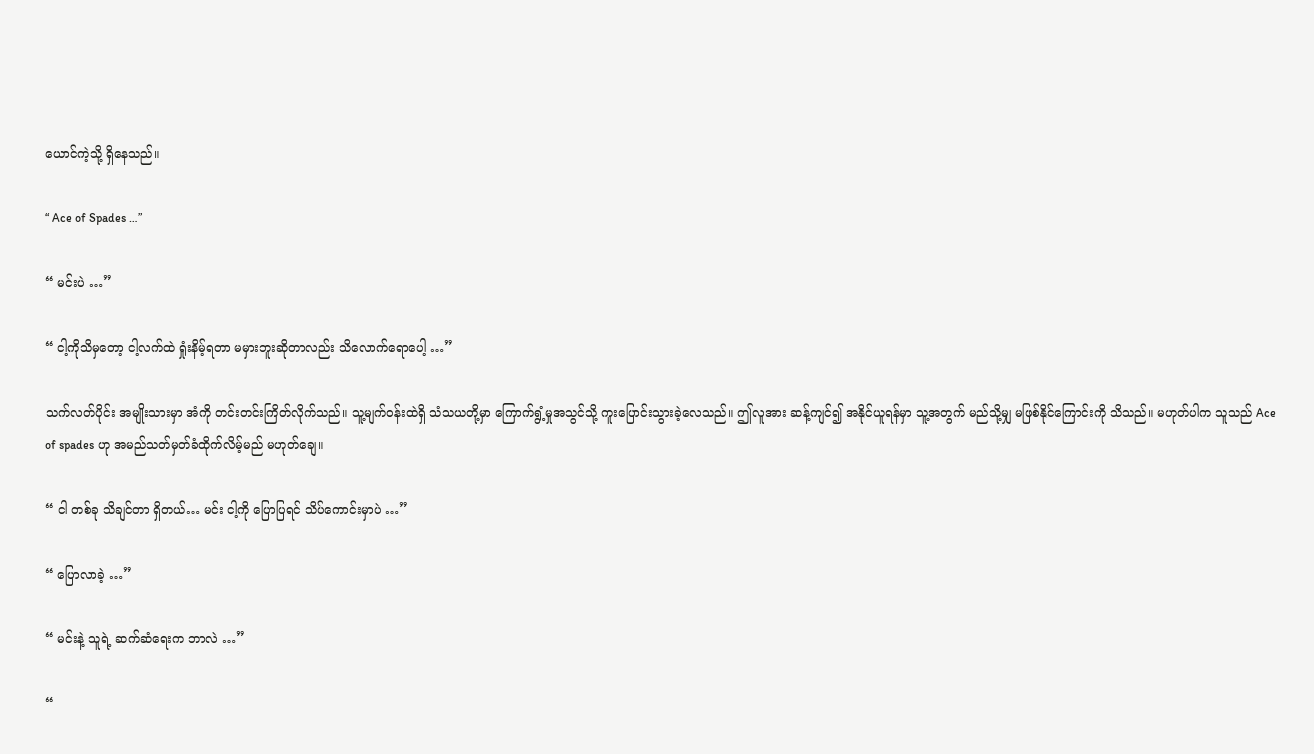ယောင်ကဲ့သို့ ရှိနေသည်။

“ Ace of Spades …”

“ မင်းပဲ …”

“ ငါ့ကိုသိမှတော့ ငါ့လက်ထဲ ရှုံးနိမ့်ရတာ မမှားဘူးဆိုတာလည်း သိလောက်ရောပေါ့ …”

သက်လတ်ပိုင်း အမျိုးသားမှာ အံကို တင်းတင်းကြိတ်လိုက်သည်။ သူ့မျက်ဝန်းထဲရှိ သံသယတို့မှာ ကြောက်ရွံ့မှုအသွင်သို့ ကူးပြောင်းသွားခဲ့လေသည်။ ဤလူအား ဆန့်ကျင်၍ အနိုင်ယူရန်မှာ သူ့အတွက် မည်သို့မျှ မဖြစ်နိုင်ကြောင်းကို သိသည်။ မဟုတ်ပါက သူသည် Ace of spades ဟု အမည်သတ်မှတ်ခံထိုက်လိမ့်မည် မဟုတ်ချေ။

“ ငါ တစ်ခု သိချင်တာ ရှိတယ်… မင်း ငါ့ကို ပြောပြရင် သိပ်ကောင်းမှာပဲ …”

“ ပြောလာခဲ့ …”

“ မင်းနဲ့ သူရဲ့ ဆက်ဆံရေးက ဘာလဲ …”

“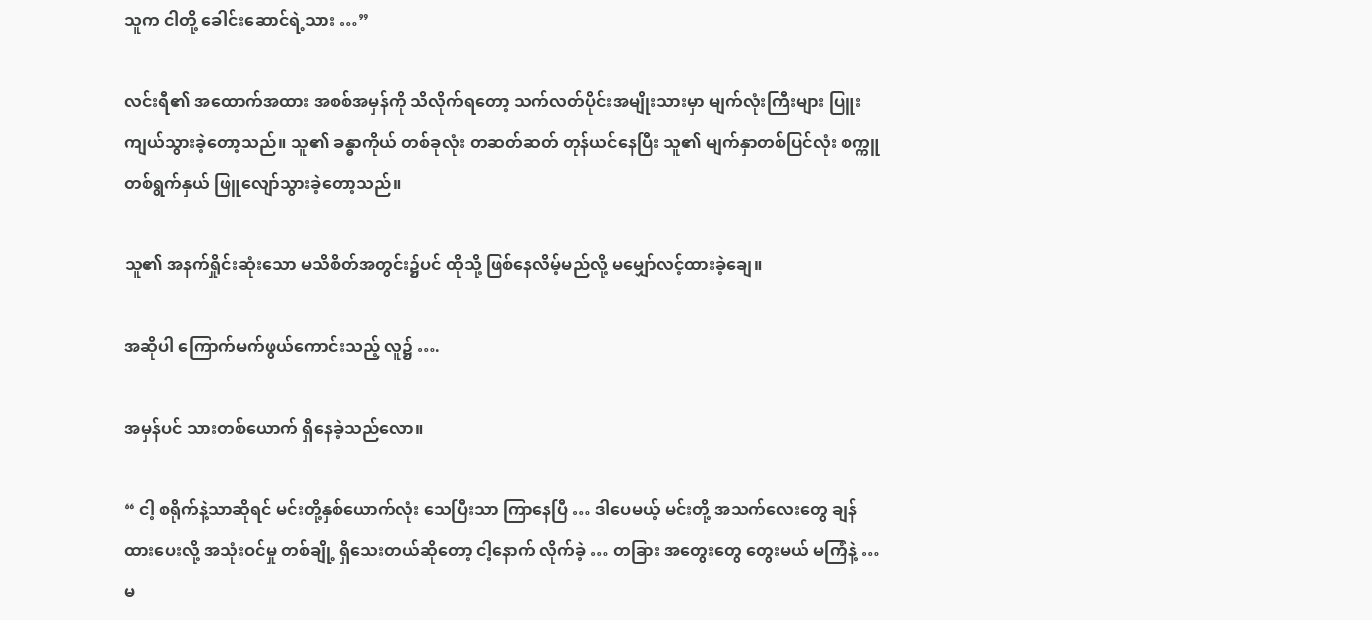သူက ငါတို့ ခေါင်းဆောင်ရဲ့သား …”

လင်းရီ၏ အထောက်အထား အစစ်အမှန်ကို သိလိုက်ရတော့ သက်လတ်ပိုင်းအမျိုးသားမှာ မျက်လုံးကြီးများ ပြူးကျယ်သွားခဲ့တော့သည်။ သူ၏ ခန္ဓာကိုယ် တစ်ခုလုံး တဆတ်ဆတ် တုန်ယင်နေပြီး သူ၏ မျက်နှာတစ်ပြင်လုံး စက္ကူတစ်ရွက်နှယ် ဖြူလျော်သွားခဲ့တော့သည်။

သူ၏ အနက်ရှိုင်းဆုံးသော မသိစိတ်အတွင်း၌ပင် ထိုသို့ ဖြစ်နေလိမ့်မည်လို့ မမျှော်လင့်ထားခဲ့ချေ။

အဆိုပါ ကြောက်မက်ဖွယ်ကောင်းသည့် လူ၌ ….

အမှန်ပင် သားတစ်ယောက် ရှိနေခဲ့သည်လော။

“ ငါ့ စရိုက်နဲ့သာဆိုရင် မင်းတို့နှစ်ယောက်လုံး သေပြီးသာ ကြာနေပြီ … ဒါပေမယ့် မင်းတို့ အသက်လေးတွေ ချန်ထားပေးလို့ အသုံးဝင်မှု တစ်ချို့ ရှိသေးတယ်ဆိုတော့ ငါ့နောက် လိုက်ခဲ့ … တခြား အတွေးတွေ တွေးမယ် မကြံနဲ့ … မ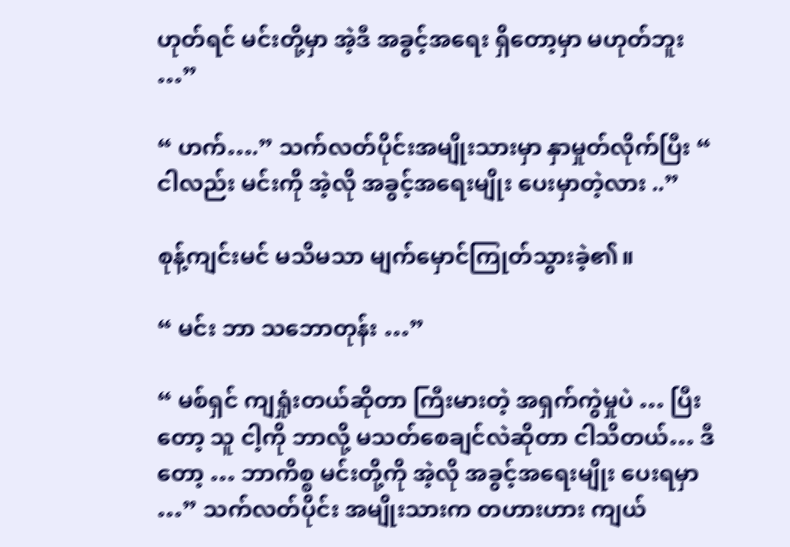ဟုတ်ရင် မင်းတို့မှာ အဲ့ဒီ အခွင့်အရေး ရှိတော့မှာ မဟုတ်ဘူး …”

“ ဟက်….” သက်လတ်ပိုင်းအမျိုးသားမှာ နှာမှုတ်လိုက်ပြီး “ ငါလည်း မင်းကို အဲ့လို အခွင့်အရေးမျိုး ပေးမှာတဲ့လား ..”

စုန့်ကျင်းမင် မသိမသာ မျက်မှောင်ကြုတ်သွားခဲ့၏။

“ မင်း ဘာ သဘောတုန်း …”

“ မစ်ရှင် ကျရှုံးတယ်ဆိုတာ ကြီးမားတဲ့ အရှက်ကွဲမှုပဲ … ပြီးတော့ သူ ငါ့ကို ဘာလို့ မသတ်စေချင်လဲဆိုတာ ငါသိတယ်… ဒီတော့ … ဘာကိစ္စ မင်းတို့ကို အဲ့လို အခွင့်အရေးမျိုး ပေးရမှာ …” သက်လတ်ပိုင်း အမျိုးသားက တဟားဟား ကျယ်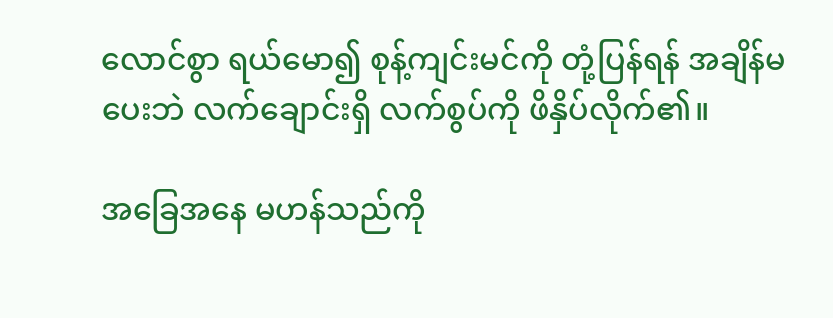လောင်စွာ ရယ်မော၍ စုန့်ကျင်းမင်ကို တုံ့ပြန်ရန် အချိန်မပေးဘဲ လက်ချောင်းရှိ လက်စွပ်ကို ဖိနှိပ်လိုက်၏။

အခြေအနေ မဟန်သည်ကို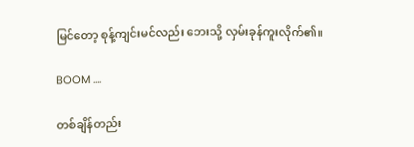မြင်တော့ စုန့်ကျင်းမင်လည်း ဘေးသို့ လှမ်းခုန်ကူးလိုက်၏။

BOOM ….

တစ်ချိန်တည်း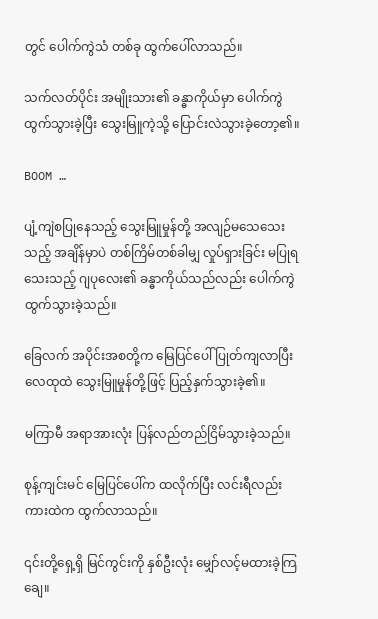တွင် ပေါက်ကွဲသံ တစ်ခု ထွက်ပေါ်လာသည်။

သက်လတ်ပိုင်း အမျိုးသား၏ ခန္ဓာကိုယ်မှာ ပေါက်ကွဲထွက်သွားခဲ့ပြီး သွေးမြူကဲ့သို့ ပြောင်းလဲသွားခဲ့တော့၏။

BOOM …

ပျံ့ကျဲစပြုနေသည့် သွေးမြူမှုန်တို့ အလျဉ်မသေသေးသည့် အချိန်မှာပဲ တစ်ကြိမ်တစ်ခါမျှ လှုပ်ရှားခြင်း မပြုရသေးသည့် ဂျပုလေး၏ ခန္ဓာကိုယ်သည်လည်း ပေါက်ကွဲထွက်သွားခဲ့သည်။

ခြေလက် အပိုင်းအစတို့က မြေပြင်ပေါ် ပြုတ်ကျလာပြီး လေထုထဲ သွေးမြူမှုန်တို့ဖြင့် ပြည့်နှက်သွားခဲ့၏။

မကြာမီ အရာအားလုံး ပြန်လည်တည်ငြိမ်သွားခဲ့သည်။

စုန့်ကျင်းမင် မြေပြင်ပေါ်က ထလိုက်ပြီး လင်းရီလည်း ကားထဲက ထွက်လာသည်။

၎င်းတို့ရှေ့ရှိ မြင်ကွင်းကို နှစ်ဦးလုံး မျှော်လင့်မထားခဲ့ကြချေ။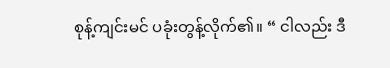စုန့်ကျင်းမင် ပခုံးတွန့်လိုက်၏။ “ ငါလည်း ဒီ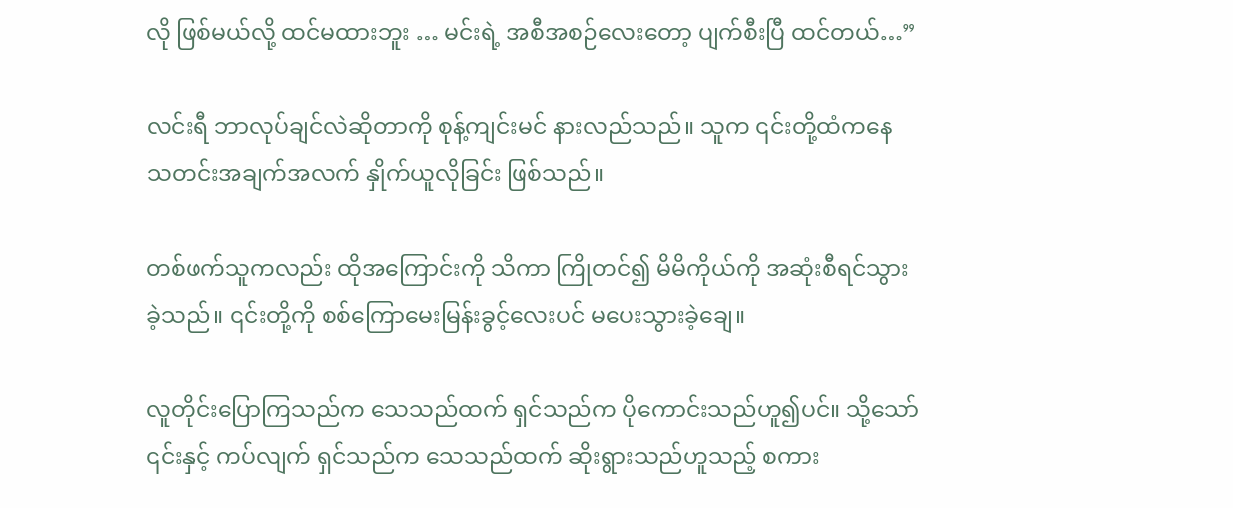လို ဖြစ်မယ်လို့ ထင်မထားဘူး … မင်းရဲ့ အစီအစဉ်လေးတော့ ပျက်စီးပြီ ထင်တယ်…”

လင်းရီ ဘာလုပ်ချင်လဲဆိုတာကို စုန့်ကျင်းမင် နားလည်သည်။ သူက ၎င်းတို့ထံကနေ သတင်းအချက်အလက် နှိုက်ယူလိုခြင်း ဖြစ်သည်။

တစ်ဖက်သူကလည်း ထိုအကြောင်းကို သိကာ ကြိုတင်၍ မိမိကိုယ်ကို အဆုံးစီရင်သွားခဲ့သည်။ ၎င်းတို့ကို စစ်ကြောမေးမြန်းခွင့်လေးပင် မပေးသွားခဲ့ချေ။

လူတိုင်းပြောကြသည်က သေသည်ထက် ရှင်သည်က ပိုကောင်းသည်ဟူ၍ပင်။ သို့သော် ၎င်းနှင့် ကပ်လျက် ရှင်သည်က သေသည်ထက် ဆိုးရွားသည်ဟူသည့် စကား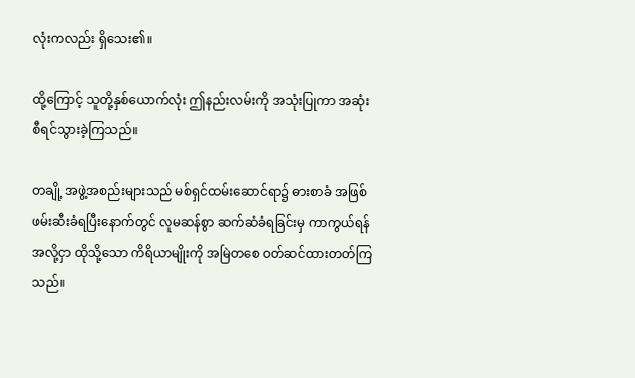လုံးကလည်း ရှိသေး၏။

ထို့ကြောင့် သူတို့နှစ်ယောက်လုံး ဤနည်းလမ်းကို အသုံးပြုကာ အဆုံးစီရင်သွားခဲ့ကြသည်။

တချို့ အဖွဲ့အစည်းများသည် မစ်ရှင်ထမ်းဆောင်ရာ၌ ဓားစာခံ အဖြစ် ဖမ်းဆီးခံရပြီးနောက်တွင် လူမဆန်စွာ ဆက်ဆံခံရခြင်းမှ ကာကွယ်ရန်အလို့ငှာ ထိုသို့သော ကိရိယာမျိုးကို အမြဲတစေ ဝတ်ဆင်ထားတတ်ကြသည်။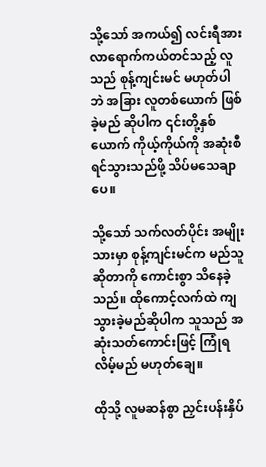သို့သော် အကယ်၍ လင်းရီအား လာရောက်ကယ်တင်သည့် လူသည် စုန့်ကျင်းမင် မဟုတ်ပါဘဲ အခြား လူတစ်ယောက် ဖြစ်ခဲ့မည် ဆိုပါက ၎င်းတို့နှစ်ယောက် ကိုယ့်ကိုယ်ကို အဆုံးစီရင်သွားသည်ဖို့ သိပ်မသေချာပေ။

သို့သော် သက်လတ်ပိုင်း အမျိုးသားမှာ စုန့်ကျင်းမင်က မည်သူဆိုတာကို ကောင်းစွာ သိနေခဲ့သည်။ ထိုကောင့်လက်ထဲ ကျသွားခဲ့မည်ဆိုပါက သူသည် အဆုံးသတ်ကောင်းဖြင့် ကြုံရလိမ့်မည် မဟုတ်ချေ။

ထိုသို့ လူမဆန်စွာ ညှင်းပန်းနှိပ်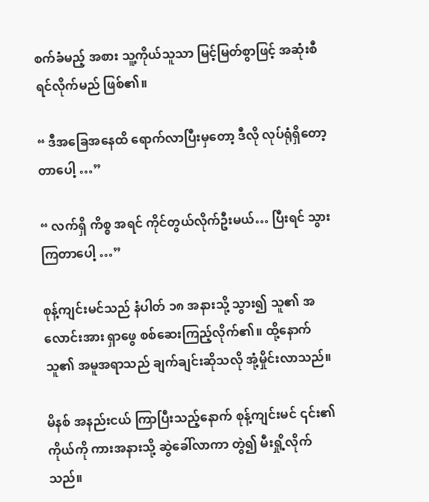စက်ခံမည့် အစား သူ့ကိုယ်သူသာ မြင့်မြတ်စွာဖြင့် အဆုံးစီရင်လိုက်မည် ဖြစ်၏။

“ ဒီအခြေအနေထိ ရောက်လာပြီးမှတော့ ဒီလို လုပ်ရုံရှိတော့တာပေါ့ …”

“ လက်ရှိ ကိစ္စ အရင် ကိုင်တွယ်လိုက်ဦးမယ်… ပြီးရင် သွားကြတာပေါ့ …”

စုန့်ကျင်းမင်သည် နံပါတ် ၁၈ အနားသို့ သွား၍ သူ၏ အလောင်းအား ရှာဖွေ စစ်ဆေးကြည့်လိုက်၏။ ထို့နောက် သူ၏ အမူအရာသည် ချက်ချင်းဆိုသလို အုံ့မှိုင်းလာသည်။

မိနစ် အနည်းငယ် ကြာပြီးသည့်နောက် စုန့်ကျင်းမင် ၎င်း၏ ကိုယ်ကို ကားအနားသို့ ဆွဲခေါ်လာကာ တွဲ၍ မီးရှို့လိုက်သည်။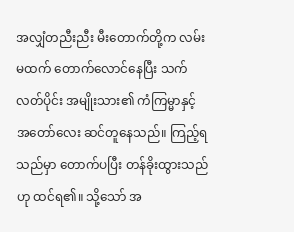အလျှံတညီးညီး မီးတောက်တို့က လမ်းမထက် တောက်လောင်နေပြီး သက်လတ်ပိုင်း အမျိုးသား၏ ကံကြမ္မာနှင့် အတော်လေး ဆင်တူနေသည်။ ကြည့်ရသည်မှာ တောက်ပပြီး တန်ခိုးထွားသည်ဟု ထင်ရ၏။ သို့သော် အ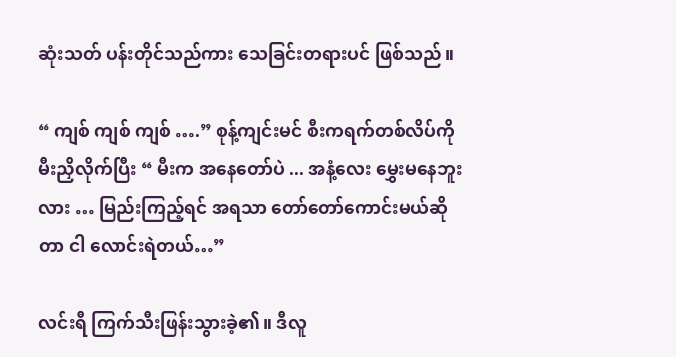ဆုံးသတ် ပန်းတိုင်သည်ကား သေခြင်းတရားပင် ဖြစ်သည်။

“ ကျစ် ကျစ် ကျစ် ….” စုန့်ကျင်းမင် စီးကရက်တစ်လိပ်ကို မီးညှိလိုက်ပြီး “ မီးက အနေတော်ပဲ ... အနံ့လေး မွှေးမနေဘူးလား … မြည်းကြည့်ရင် အရသာ တော်တော်ကောင်းမယ်ဆိုတာ ငါ လောင်းရဲတယ်…”

လင်းရီ ကြက်သီးဖြန်းသွားခဲ့၏။ ဒီလူ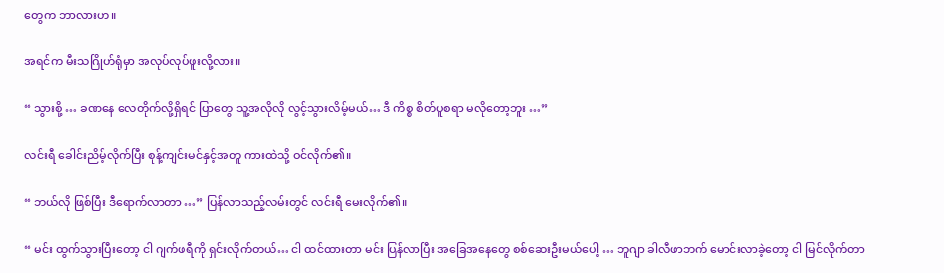တွေက ဘာလားဟ။

အရင်က မီးသဂြိုဟ်ရုံမှာ အလုပ်လုပ်ဖူးလို့လား။

“ သွားစို့ … ခဏနေ လေတိုက်လို့ရှိရင် ပြာတွေ သူ့အလိုလို လွင့်သွားလိမ့်မယ်… ဒီ ကိစ္စ စိတ်ပူစရာ မလိုတော့ဘူး …”

လင်းရီ ခေါင်းညိမ့်လိုက်ပြီး စုန့်ကျင်းမင်နှင့်အတူ ကားထဲသို့ ဝင်လိုက်၏။

“ ဘယ်လို ဖြစ်ပြီး ဒီရောက်လာတာ …” ပြန်လာသည့်လမ်းတွင် လင်းရီ မေးလိုက်၏။

“ မင်း ထွက်သွားပြီးတော့ ငါ ဂျက်ဖရီကို ရှင်းလိုက်တယ်… ငါ ထင်ထားတာ မင်း ပြန်လာပြီး အခြေအနေတွေ စစ်ဆေးဦးမယ်ပေါ့ … ဘူဂျာ ခါလီဖာဘက် မောင်းလာခဲ့တော့ ငါ မြင်လိုက်တာ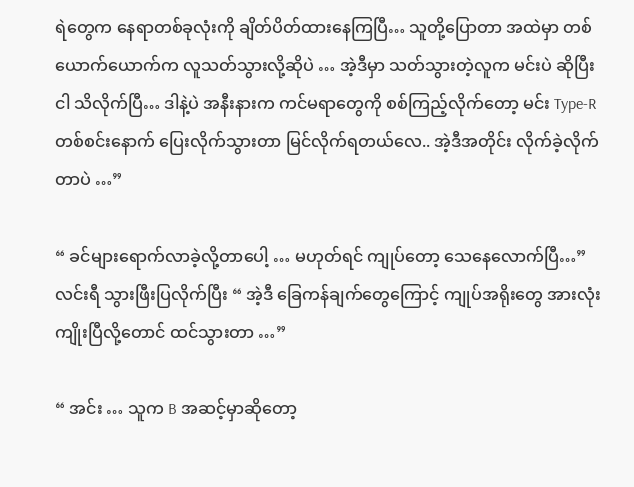ရဲတွေက နေရာတစ်ခုလုံးကို ချိတ်ပိတ်ထားနေကြပြီ… သူတို့ပြောတာ အထဲမှာ တစ်ယောက်ယောက်က လူသတ်သွားလို့ဆိုပဲ … အဲ့ဒီမှာ သတ်သွားတဲ့လူက မင်းပဲ ဆိုပြီး ငါ သိလိုက်ပြီ… ဒါနဲ့ပဲ အနီးနားက ကင်မရာတွေကို စစ်ကြည့်လိုက်တော့ မင်း Type-R တစ်စင်းနောက် ပြေးလိုက်သွားတာ မြင်လိုက်ရတယ်လေ.. အဲ့ဒီအတိုင်း လိုက်ခဲ့လိုက်တာပဲ …”

“ ခင်များရောက်လာခဲ့လို့တာပေါ့ … မဟုတ်ရင် ကျုပ်တော့ သေနေလောက်ပြီ…” လင်းရီ သွားဖြီးပြလိုက်ပြီး “ အဲ့ဒီ ခြေကန်ချက်တွေကြောင့် ကျုပ်အရိုးတွေ အားလုံး ကျိုးပြီလို့တောင် ထင်သွားတာ …”

“ အင်း … သူက B အဆင့်မှာဆိုတော့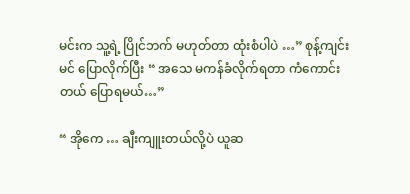မင်းက သူ့ရဲ့ ပြိုင်ဘက် မဟုတ်တာ ထုံးစံပါပဲ …” စုန့်ကျင်းမင် ပြောလိုက်ပြီး “ အသေ မကန်ခံလိုက်ရတာ ကံကောင်းတယ် ပြောရမယ်…”

“ အိုကေ … ချီးကျူးတယ်လို့ပဲ ယူဆ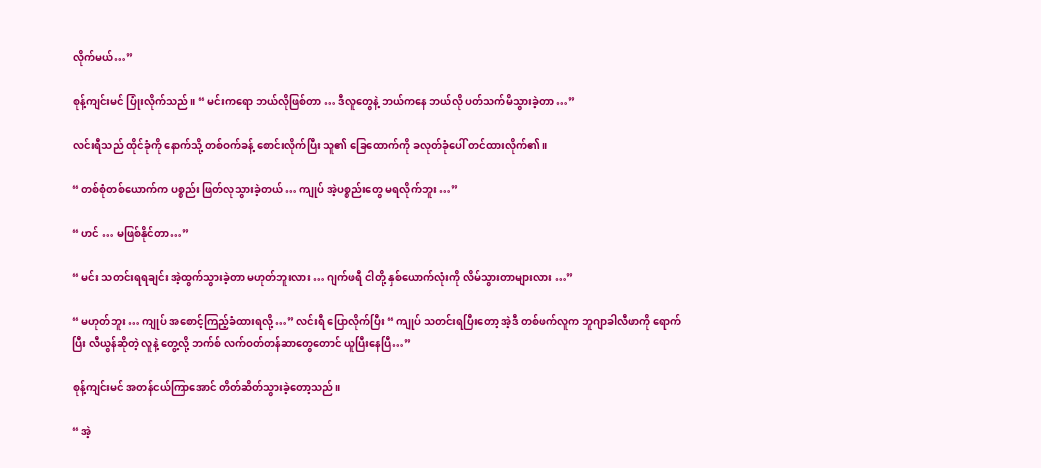လိုက်မယ်…”

စုန့်ကျင်းမင် ပြုံးလိုက်သည်။ “ မင်းကရော ဘယ်လိုဖြစ်တာ … ဒီလူတွေနဲ့ ဘယ်ကနေ ဘယ်လို ပတ်သက်မိသွားခဲ့တာ …”

လင်းရီသည် ထိုင်ခုံကို နောက်သို့ တစ်ဝက်ခန့် စောင်းလိုက်ပြီး သူ၏ ခြေထောက်ကို ခလုတ်ခုံပေါ် တင်ထားလိုက်၏။

“ တစ်စုံတစ်ယောက်က ပစ္စည်း ဖြတ်လုသွားခဲ့တယ် … ကျုပ် အဲ့ပစ္စည်းတွေ မရလိုက်ဘူး …”

“ ဟင် … မဖြစ်နိုင်တာ…”

“ မင်း သတင်းရရချင်း အဲ့ထွက်သွားခဲ့တာ မဟုတ်ဘူးလား … ဂျက်ဖရီ ငါတို့ နှစ်ယောက်လုံးကို လိမ်သွားတာများလား …”

“ မဟုတ်ဘူး … ကျုပ် အစောင့်ကြည့်ခံထားရလို့ …” လင်းရီ ပြောလိုက်ပြီး “ ကျုပ် သတင်းရပြီးတော့ အဲ့ဒီ တစ်ဖက်လူက ဘူဂျာခါလီဖာကို ရောက်ပြီး လီယွန်ဆိုတဲ့ လူနဲ့ တွေ့လို့ ဘက်စ် လက်ဝတ်တန်ဆာတွေတောင် ယူပြီးနေပြီ…”

စုန့်ကျင်းမင် အတန်ငယ်ကြာအောင် တိတ်ဆိတ်သွားခဲ့တော့သည်။

“ အဲ့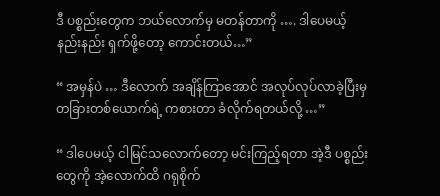ဒီ ပစ္စည်းတွေက ဘယ်လောက်မှ မတန်တာကို …. ဒါပေမယ့် နည်းနည်း ရှက်ဖို့တော့ ကောင်းတယ်…”

“ အမှန်ပဲ … ဒီလောက် အချိန်ကြာအောင် အလုပ်လုပ်လာခဲ့ပြီးမှ တခြားတစ်ယောက်ရဲ့ ကစားတာ ခံလိုက်ရတယ်လို့ …”

“ ဒါပေမယ့် ငါမြင်သလောက်တော့ မင်းကြည့်ရတာ အဲ့ဒီ ပစ္စည်းတွေကို အဲ့လောက်ထိ ဂရုစိုက်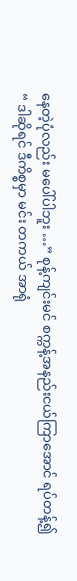နေတဲ့ပုံလည်း မပေါ်ပါဘူး …” စုန့်ကျင်းမင် စက္ကန့်အနည်းငယ်ကြာအောင် ရပ်တန့်၍ “ ဒါဆိုရင် ဒီကိစ္စမှာ မင်း တကယ် အာရုံ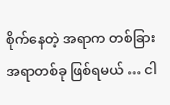စိုက်နေတဲ့ အရာက တစ်ခြားအရာတစ်ခု ဖြစ်ရမယ် … ငါ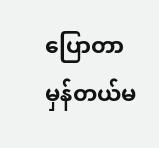ပြောတာ မှန်တယ်မ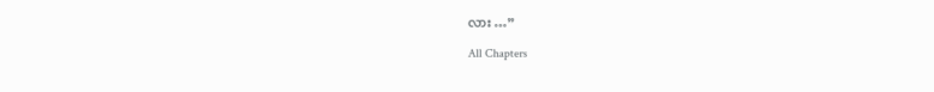လား …”

All Chapters